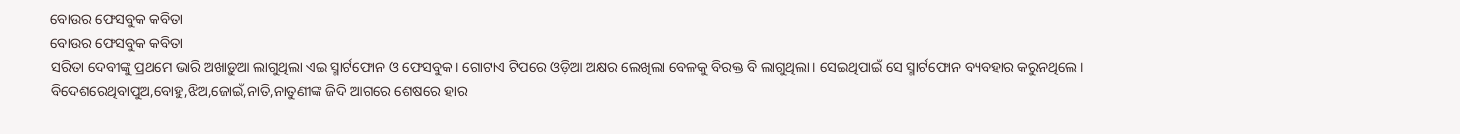ବୋଉର ଫେସବୁକ କବିତା
ବୋଉର ଫେସବୁକ କବିତା
ସରିତା ଦେବୀଙ୍କୁ ପ୍ରଥମେ ଭାରି ଅଖାଡ଼ୁଆ ଲାଗୁଥିଲା ଏଇ ସ୍ମାର୍ଟଫୋନ ଓ ଫେସବୁକ। ଗୋଟାଏ ଟିପରେ ଓଡ଼ିଆ ଅକ୍ଷର ଲେଖିଲା ବେଳକୁ ବିରକ୍ତ ବି ଲାଗୁଥିଲା। ସେଇଥିପାଇଁ ସେ ସ୍ମାର୍ଟଫୋନ ବ୍ୟବହାର କରୁନଥିଲେ।
ବିଦେଶରେଥିବାପୁଅ,ବୋହୁ,ଝିଅ,ଜୋଇଁ,ନାତି,ନାତୁଣୀଙ୍କ ଜିଦି ଆଗରେ ଶେଷରେ ହାର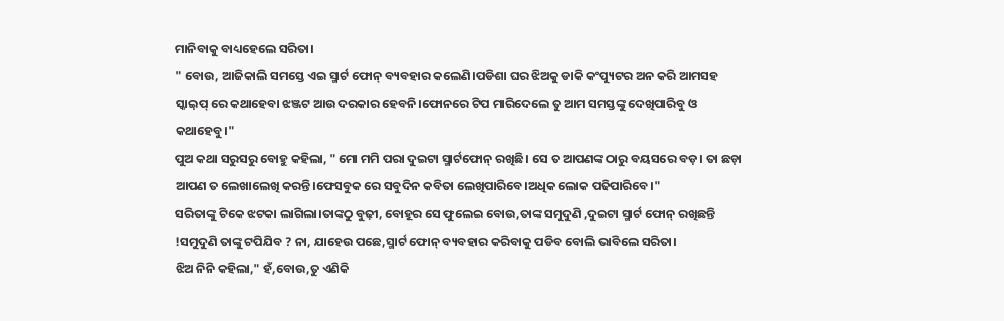ମାନିବାକୁ ବାଧ୍ୟହେଲେ ସରିତା।
" ବୋଉ, ଆଜିକାଲି ସମସ୍ତେ ଏଇ ସ୍ମାର୍ଟ ଫୋନ୍ ବ୍ୟବହାର କଲେଣି।ପଡିଶା ଘର ଝିଅକୁ ଡାକି କଂପ୍ୟୁଟର ଅନ କରି ଆମସହ ସ୍କାଇ଼ପ୍ ରେ କଥାହେବା ଝଞ୍ଜଟ ଆଉ ଦରକାର ହେବନି।ଫୋନରେ ଟିପ ମାରିଦେଲେ ତୁ ଆମ ସମସ୍ତଙ୍କୁ ଦେଖିପାରିବୁ ଓ କଥାହେବୁ।"
ପୁଅ କଥା ସରୁସରୁ ବୋହୁ କହିଲା, " ମୋ ମମି ପରା ଦୁଇଟା ସ୍ମାର୍ଟଫୋନ୍ ରଖିଛି। ସେ ତ ଆପଣଙ୍କ ଠାରୁ ବୟସରେ ବଡ଼। ତା ଛଡ଼ା ଆପଣ ତ ଲେଖାଲେଖି କରନ୍ତି।ଫେସବୁକ ରେ ସବୁଦିନ କବିତା ଲେଖିପାରିବେ।ଅଧିକ ଲୋକ ପଢିପାରିବେ।"
ସରିତାଙ୍କୁ ଟିକେ ଝଟକା ଲାଗିଲା।ତାଙ୍କଠୁ ବୁଢ଼ୀ, ବୋହୂର ସେ ଫୁଲେଇ ବୋଉ,ତାଙ୍କ ସମୁଦୁଣି ,ଦୁଇଟା ସ୍ମାର୍ଟ ଫୋନ୍ ରଖିଛନ୍ତି !ସମୁଦୁଣି ତାଙ୍କୁ ଟପିଯିବ ? ନା, ଯାହେଉ ପଛେ,ସ୍ମାର୍ଟ ଫୋନ୍ ବ୍ୟବହାର କରିବାକୁ ପଡିବ ବୋଲି ଭାବିଲେ ସରିତା।
ଝିଅ ନିନି କହିଲା," ହଁ,ବୋଉ,ତୁ ଏଣିକି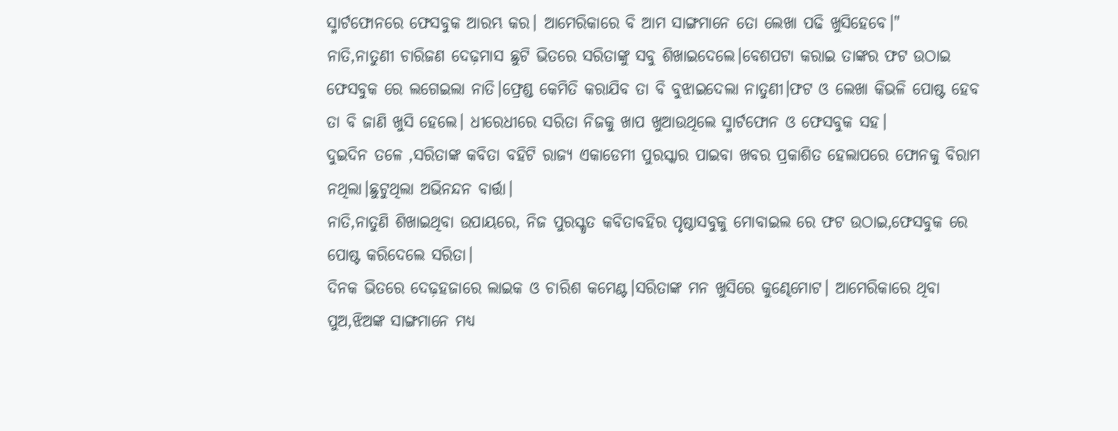ସ୍ମାର୍ଟଫୋନରେ ଫେସବୁକ ଆରମ୍ଭ କର। ଆମେରିକାରେ ବି ଆମ ସାଙ୍ଗମାନେ ତୋ ଲେଖା ପଢି ଖୁସିହେବେ।"
ନାତି,ନାତୁଣୀ ଚାରିଜଣ ଦେଢ଼ମାସ ଛୁଟି ଭିତରେ ସରିତାଙ୍କୁ ସବୁ ଶିଖାଇଦେଲେ।ବେଶପଟା କରାଇ ତାଙ୍କର ଫଟ ଉଠାଇ ଫେସବୁକ ରେ ଲଗେଇଲା ନାତି।ଫ୍ରେଣ୍ଡ କେମିତି କରାଯିବ ତା ବି ବୁଝାଇଦେଲା ନାତୁଣୀ।ଫଟ ଓ ଲେଖା କିଭଳି ପୋଷ୍ଟ ହେବ ତା ବି ଜାଣି ଖୁସି ହେଲେ। ଧୀରେଧୀରେ ସରିତା ନିଜକୁ ଖାପ ଖୁଆଉଥିଲେ ସ୍ମାର୍ଟଫୋନ ଓ ଫେସବୁକ ସହ।
ଦୁଇଦିନ ତଳେ ,ସରିତାଙ୍କ କବିତା ବହିଟି ରାଜ୍ୟ ଏକାଡେମୀ ପୁରସ୍କାର ପାଇବା ଖବର ପ୍ରକାଶିତ ହେଲାପରେ ଫୋନକୁ ବିରାମ ନଥିଲା।ଛୁଟୁଥିଲା ଅଭିନନ୍ଦନ ବାର୍ତ୍ତା।
ନାତି,ନାତୁଣି ଶିଖାଇଥିବା ଉପାୟରେ, ନିଜ ପୁରସ୍କୃତ କବିତାବହିର ପୃଷ୍ଠାସବୁକୁ ମୋବାଇଲ ରେ ଫଟ ଉଠାଇ,ଫେସବୁକ ରେ ପୋଷ୍ଟ କରିଦେଲେ ସରିତା।
ଦିନକ ଭିତରେ ଦେଢ଼ହଜାରେ ଲାଇକ ଓ ଚାରିଶ କମେଣ୍ଟ।ସରିତାଙ୍କ ମନ ଖୁସିରେ କୁଣ୍ଢେମୋଟ। ଆମେରିକାରେ ଥିବା ପୁଅ,ଝିଅଙ୍କ ସାଙ୍ଗମାନେ ମଧ୍ୟ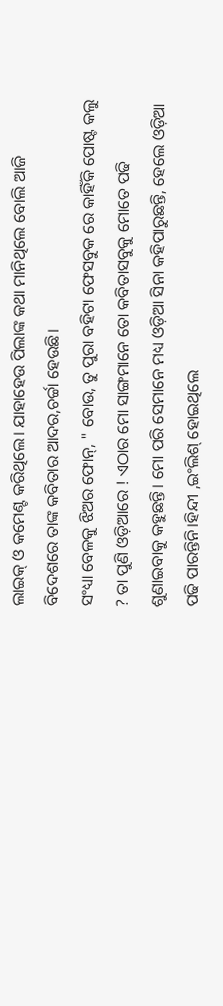ଲାଇକ୍ ଓ କମେଣ୍ଟ କରିଥିଲେ। ଯାହାହେଉ ପିଲାଙ୍କ କଥା ମାନିଥିଲେ ବୋଲି ଆଜି ବିଦେଶରେ ତାଙ୍କ କବିତାର ଆଦର,ଚର୍ଚ୍ଚା ହେଉଛି।
ସଂଧ୍ୟା ବେଳକୁ ଝିଅର ଫୋନ୍, " ବୋଉ, ତୁ ପୁରା ବହିଟା ଫେସବୁକ ରେ କାହିଁକି ପୋଷ୍ଟ କଲୁ ? ତା ପୁଣି ଓଡ଼ିଆରେ ! ଏଠାର ମୋ ସାଙ୍ଗମାନେ ତୋ କବିତାସବୁକୁ ମୋତେ ପଢି ଶୁଣାଇବାକୁ କହୁଛନ୍ତି। ମୋ ପରି ସେମାନେ ମଧ୍ୟ ଓଡ଼ିଆ ସିନା କହିପାରୁଛନ୍ତି, ହେଲେ ଓଡ଼ିଆ ପଢି ପାରନ୍ତିନି।ହିନ୍ଦୀ ,ଇଂଲିଶ୍ ହୋଇଥିଲେ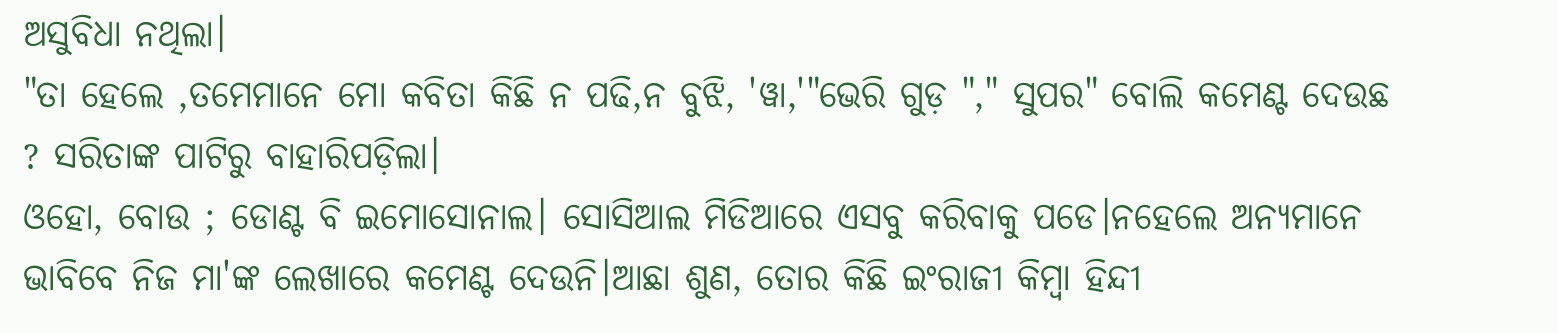ଅସୁବିଧା ନଥିଲା।
"ତା ହେଲେ ,ତମେମାନେ ମୋ କବିତା କିଛି ନ ପଢି,ନ ବୁଝି, 'ୱା,'"ଭେରି ଗୁଡ଼ "," ସୁପର" ବୋଲି କମେଣ୍ଟ ଦେଉଛ ? ସରିତାଙ୍କ ପାଟିରୁ ବାହାରିପଡ଼ିଲା।
ଓହୋ, ବୋଉ ; ଡୋଣ୍ଟ ବି ଇମୋସୋନାଲ। ସୋସିଆଲ ମିଡିଆରେ ଏସବୁ କରିବାକୁ ପଡେ।ନହେଲେ ଅନ୍ୟମାନେ ଭାବିବେ ନିଜ ମା'ଙ୍କ ଲେଖାରେ କମେଣ୍ଟ ଦେଉନି।ଆଛା ଶୁଣ, ତୋର କିଛି ଇଂରାଜୀ କିମ୍ବା ହିନ୍ଦୀ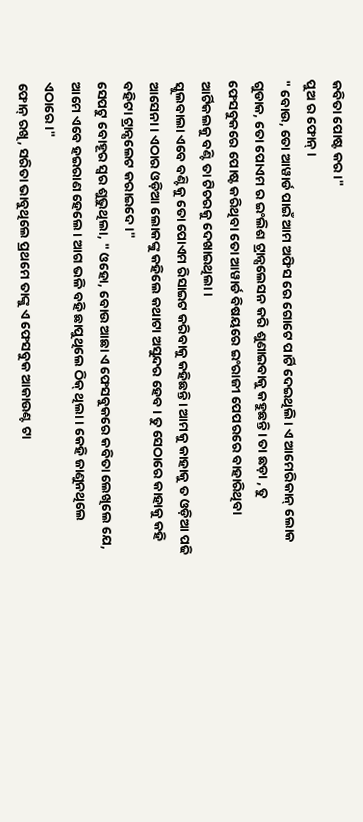କବିତା ପୋଷ୍ଟ କର।"
ପୁଅ ର ଫୋନ୍।
" ବୋଉ, ତୋ ଆୱାର୍ଡ ପାଇଁ ଆମ ଅଫିସ ରେ ଗୋଟେ ପାର୍ଟି ଦେଇଥିଲି। ଏ ଆମେରିକାନ୍ ଲୋକ ଗୁଡାକ, ତୋ ପୋଏମ ର ଇଂଲିଶ ଟ୍ରାନ୍ସଲେସନ କରି ଶୁଣାଇବାକୁ କହୁଛନ୍ତି। ତା ଛଡ଼ା , ତୁ ଫେସବୁକରେ ପୋଷ୍ଟ କରିଥିବା ତୋ ଆୱାର୍ଡ ବିଷୟରେ ଇଂରାଜୀ ପେପରରେ ବାହାରିଥିବା ଆର୍ଟିକଲକୁ ବଣ୍ଟି ତା ଟିଚରକୁ ଦେଖାଇଥିଲା।
ସ୍କୁଲବାଲା ଏବେ ବଣ୍ଟିକୁ ତୋ ପୋଏମ ରିସାଇଟ କରିବାକୁ କହିଛନ୍ତି। ଆମକୁ କାହାକୁ ତ ଓଡ଼ିଆ ପଢି ଆସେନା। ଏଠାର ଓଡ଼ିଆ ଲୋକଙ୍କୁ କହିଲେ କଥାଟା ଅସୁନ୍ଦର ହେବ। ତୁ ସେଠାରେ କାହାକୁ କହି ବହିଟା ଟ୍ରାନ୍ସଲେଟ କରାଇଦେ।"
ସେପଟୁ ବୋହୂର ସ୍ୱର ଶୁଭୁଥିଲା, " ଓହୋ, ବୋଉ ଆଛା ଏ ଫେସବୁକରେ କବିତା ଲେଖିଲେ ଯେ, ଆମେ ଏବେ ହଇରାଣ ହେଲେ। ଆଗ ଭଳି ବହି ଛାପୁଥିଲେ ଠିକ୍ ଥିଲା। କେହି ଜାଣୁନଥିଲେ ଏଠାରେ।"
ଫୋନ୍ ରଖି, ସରିତା ଭାବୁଥିଲେ ପ୍ରଥମେ ତାଙ୍କୁ ଏ ଫେସବୁକ ଆକାଉଣ୍ଟ ଟା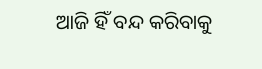ଆଜି ହିଁ ବନ୍ଦ କରିବାକୁ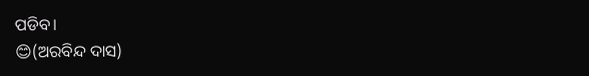ପଡିବ।
😊(ଅରବିନ୍ଦ ଦାସ)